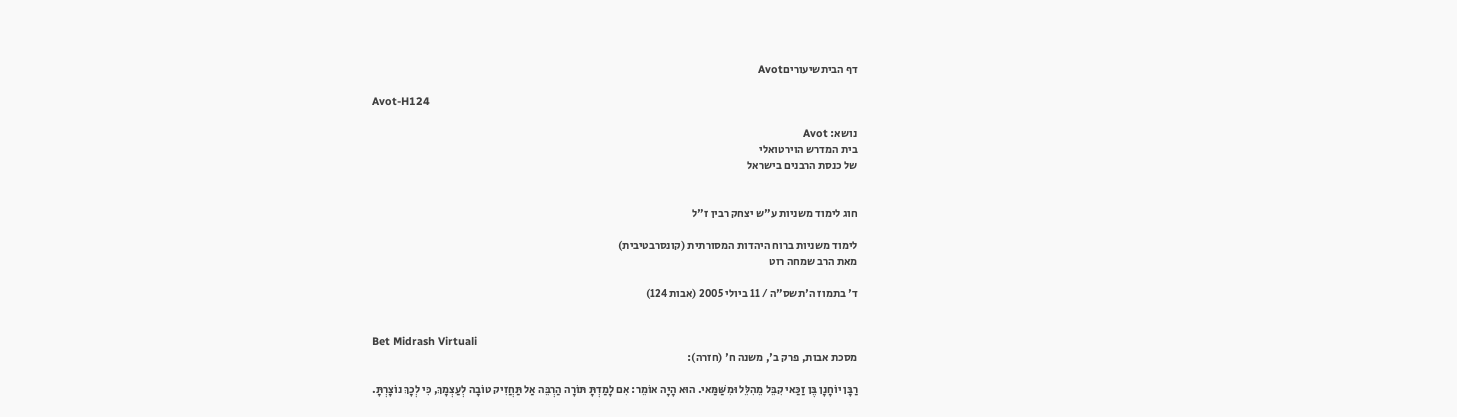דף הביתשיעוריםAvot

Avot-H124

נושא: Avot
בית המדרש הוירטואלי
של כנסת הרבנים בישראל


חוג לימוד משניות ע"ש יצחק רבין ז"ל

לימוד משניות ברוח היהדות המסורתית (קונסרבטיבית)
מאת הרב שמחה רוט

ד' בתמוז ה'תשס"ה / 11 ביולי 2005 (אבות 124)


Bet Midrash Virtuali
מסכת אבות, פרק ב', משנה ח' (חזרה):

רַבָּן יוֹחָנָן בֶּן זַכַּאי קִבֵּל מֵהִלֵּל וּמִשַּׁמַּאי. הוּא הָיָה אוֹמֵר: אִם לָמַדְתָּ תּוֹרָה הַרְבֵּה אַל תַּחֲזִיק טוֹבָה לְעַצְמָךְ, כִּי לְכָךְ נוֹצָרְתָּ.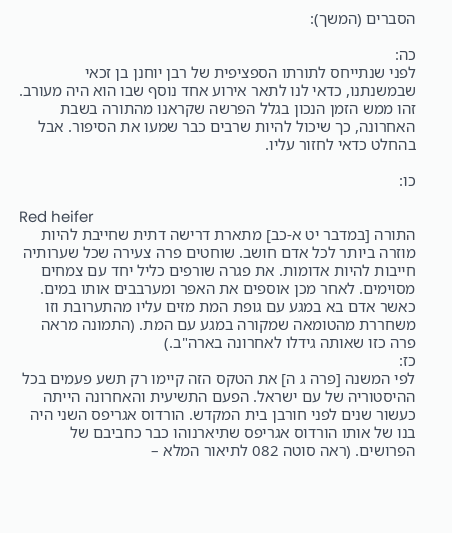הסברים (המשך):

כה:
לפני שנתייחס לתורתו הספציפית של רבן יוחנן בן זכאי שבמשנתנו, כדאי לנו לתאר אירוע אחד נוסף שבו הוא היה מעורב. זהו ממש הזמן הנכון בגלל הפרשה שקראנו מהתורה בשבת האחרונה, כך שיכול להיות שרבים כבר שמעו את הסיפור. אבל בהחלט כדאי לחזור עליו.

כו:

Red heifer
התורה [במדבר יט א-כב] מתארת דרישה דתית שחייבת להיות מוזרה ביותר לכל אדם חושב. שוחטים פרה צעירה שכל שערותיה חייבות להיות אדומות. את פגרה שורפים כליל יחד עם צמחים מסוימים. לאחר מכן אוספים את האפר ומערבבים אותו במים. כאשר אדם בא במגע עם גופת המת מזים עליו מהתערובת וזו משחררת מהטומאה שמקורה במגע עם המת. (התמונה מראה פרה כזו שאותה גידלו לאחרונה בארה"ב.)
כז:
לפי המשנה [פרה ג ה] את הטקס הזה קיימו רק תשע פעמים בכל ההיסטוריה של עם ישראל. הפעם התשיעית והאחרונה הייתה כעשור שנים לפני חורבן בית המקדש. הורדוס אגריפס השני היה בנו של אותו הורדוס אגריפס שתיארנוהו כבר כחביבם של הפרושים. (ראה סוטה 082 לתיאור המלא –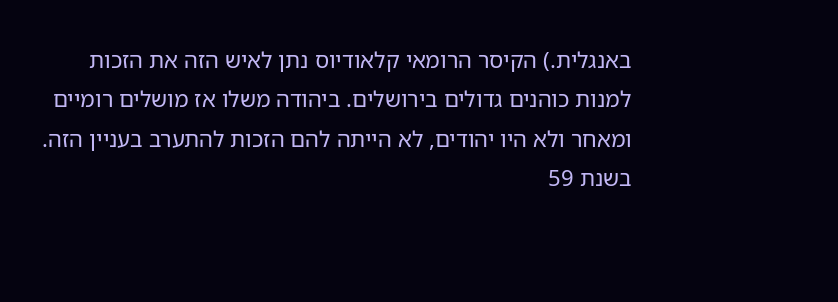באנגלית.) הקיסר הרומאי קלאודיוס נתן לאיש הזה את הזכות למנות כוהנים גדולים בירושלים. ביהודה משלו אז מושלים רומיים ומאחר ולא היו יהודים, לא הייתה להם הזכות להתערב בעניין הזה. בשנת 59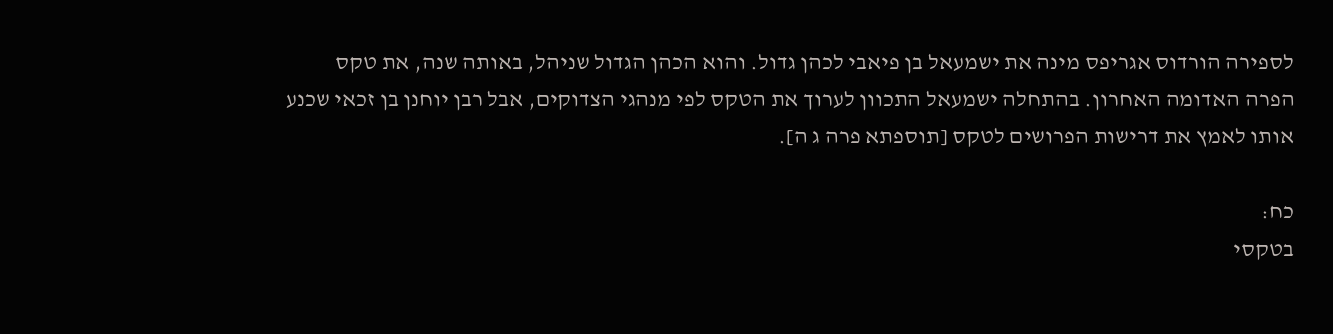לספירה הורדוס אגריפס מינה את ישמעאל בן פיאבי לכהן גדול. והוא הכהן הגדול שניהל, באותה שנה, את טקס הפרה האדומה האחרון. בהתחלה ישמעאל התכוון לערוך את הטקס לפי מנהגי הצדוקים, אבל רבן יוחנן בן זכאי שכנע אותו לאמץ את דרישות הפרושים לטקס [תוספתא פרה ג ה].

כח:
בטקסי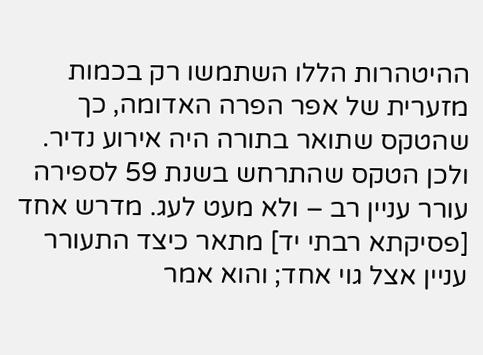ההיטהרות הללו השתמשו רק בכמות מזערית של אפר הפרה האדומה, כך שהטקס שתואר בתורה היה אירוע נדיר. ולכן הטקס שהתרחש בשנת 59 לספירה עורר עניין רב – ולא מעט לעג. מדרש אחד [פסיקתא רבתי יד] מתאר כיצד התעורר עניין אצל גוי אחד; והוא אמר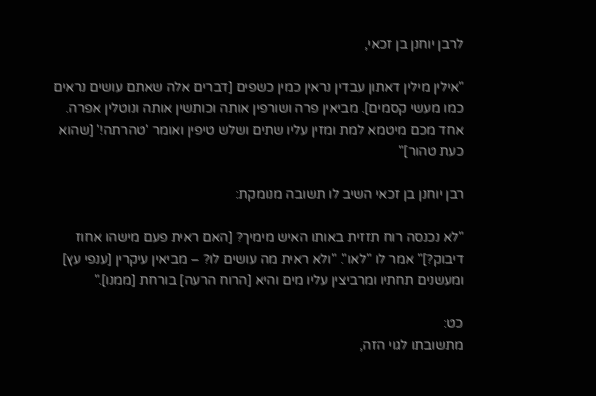לרבן יוחנן בן זכאי,

"אילין מילין דאתון עבדין נראין כמין כשפים [דברים אלה שאתם עושים נראים כמו מעשי קסמים]. מביאין פרה ושורפין אותה וכותשין אותה ונוטלין אפרה. אחד מכם מיטמא למת ומזין עליו שתים ושלש טיפין ואומר 'טהרתה!' [שהוא כעת טהור]"

רבן יוחנן בן זכאי השיב לו תשובה מנומקת:

"לא נכנסה רוח תזזית באותו האיש מימיך? [האם ראית פעם מישהו אחוז דיבוק?]" אמר לו "לאו". "ולא ראית מה עושים לו? – מביאין עיקרין [ענפי עץ] ומעשנים תחתיו ומרביצין עליו מים והיא [הרוח הרעה] בורחת [ממנו]."

כט:
מתשובתו לגוי הזה,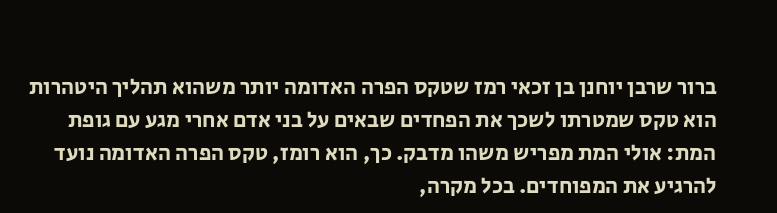ברור שרבן יוחנן בן זכאי רמז שטקס הפרה האדומה יותר משהוא תהליך היטהרות הוא טקס שמטרתו לשכך את הפחדים שבאים על בני אדם אחרי מגע עם גופת המת: אולי המת מפריש משהו מדבק. כך, הוא רומז, טקס הפרה האדומה נועד להרגיע את המפוחדים. בכל מקרה,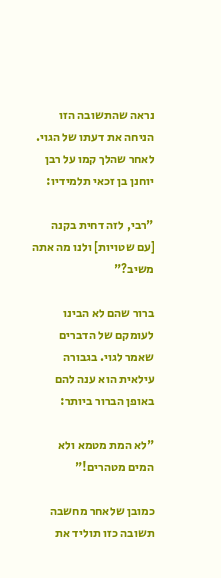נראה שהתשובה הזו הניחה את דעתו של הגוי. לאחר שהלך קמו על רבן יוחנן בן זכאי תלמידיו:

"רבי, לזה דחית בקנה [עם שטויות] ולנו מה אתה משיב?"

ברור שהם לא הבינו לעומקם של הדברים שאמר לגוי. בגבורה עילאית הוא ענה להם באופן הברור ביותר:

"לא המת מטמא ולא המים מטהרים!"

כמובן שלאחר מחשבה תשובה כזו תוליד את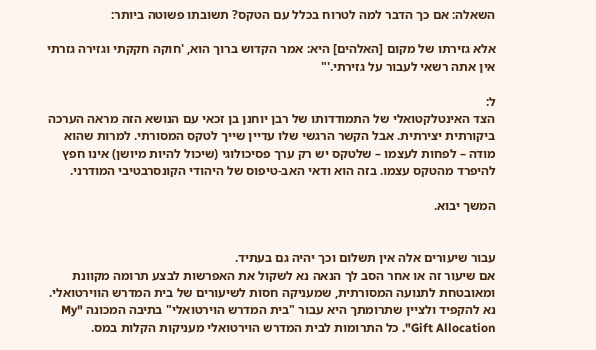השאלה: אם כך הדבר למה לטרוח בכלל עם הטקס? תשובתו פשוטה ביותר:

אלא גזירתו של מקום [האלהים] היא: אמר הקדוש ברוך הוא, 'חוקה חקקתי וגזירה גזרתי אין אתה רשאי לעבור על גזירתי.'"

ל:
הצד האינטלקטואלי של התמודדותו של רבן יוחנן בן זכאי עם הנושא הזה מראה הערכה ביקורתית יצירתית. אבל הקשר הרגשי שלו עדיין שייך לטקס המסורתי. למרות שהוא מודה – לפחות לעצמו – שלטקס יש רק ערך פסיכולוגי (שיכול להיות מיושן) אינו חפץ להיפרד מהטקס עצמו. בזה הוא ודאי האב-טיפוס של היהודי הקונסרבטיבי המודרני.

המשך יבוא.


עבור שיעורים אלה אין תשלום וכך יהיה גם בעתיד.
אם שיעור זה או אחר הסב לך הנאה נא לשקול את האפרשות לבצע תרומה מקוונת ומאובטחת לתנועה המסורתית, שמעניקה חסות לשיעורים של בית המדרש הווירטואלי. נא להקפיד ולציין שתרומתך היא עבור "בית המדרש הוירטואלי" בתיבה המכונה "My Gift Allocation". כל התרומות לבית המדרש הוירטואלי מעניקות הקלות במס.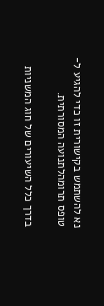נא להשתמש בקישורית זו כדי להגיע ל-טופס תרומהלתנועה המסורתית.

בדרך כלל השיעורים של חוג המשניות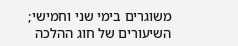משוגרים בימי שני וחמישי;
השיעורים של חוג ההלכה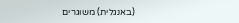(באנגלית) משוגרים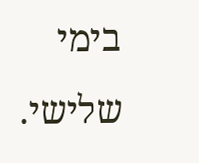בימי שלישי.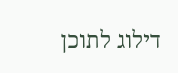דילוג לתוכן